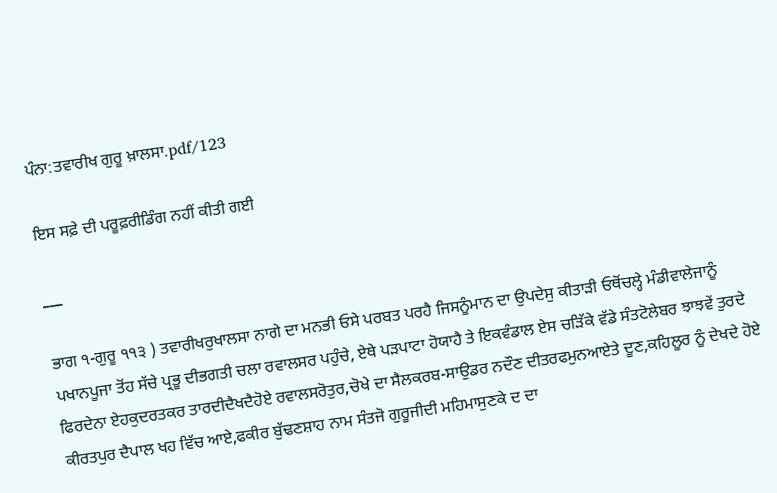ਪੰਨਾ:ਤਵਾਰੀਖ ਗੁਰੂ ਖ਼ਾਲਸਾ.pdf/123

ਇਸ ਸਫ਼ੇ ਦੀ ਪਰੂਫ਼ਰੀਡਿੰਗ ਨਹੀਂ ਕੀਤੀ ਗਈ

___

ਭਾਗ ੧-ਗੁਰੂ ੧੧੩ ) ਤਵਾਰੀਖਰੁਖਾਲਸਾ ਨਾਗੇ ਦਾ ਮਨਭੀ ਓਸੇ ਪਰਬਤ ਪਰਹੈ ਜਿਸਨੂੰਮਾਨ ਦਾ ਉਪਦੇਸੁ ਕੀਤਾੜੀ ਓਥੋਂਚਲ੍ਹੇ ਮੰਡੀਵਾਲੇਜਾਨੂੰ ਪਖਾਨਪੂਜਾ ਤੋਂਹ ਸੱਚੇ ਪ੍ਰਭੂ ਦੀਭਗਤੀ ਚਲਾ ਰਵਾਲਸਰ ਪਹੁੰਚੇ, ਏਥੇ ਪੜਪਾਟਾ ਹੋਯਾਹੈ ਤੇ ਇਕਵੰਡਾਲ ਏਸ ਚੜਿੱਕੇ ਵੱਡੇ ਸੰਤਟੋਲੇਬਰ ਝਾਝਵੇਂ ਤੁਰਦੇ ਫਿਰਦੇਨਾ ਏਹਕੁਦਰਤਕਰ ਤਾਰਦੀਦੈਖਦੈਹੋਏ ਰਵਾਲਸਰੋਤੁਰ,ਚੋਖੇ ਦਾ ਸੈਲਕਰਬ-ਸਾਉਡਰ ਨਦੌਣ ਦੀਤਰਫਮੁਨਆਏਤੇ ਦੂਣ,ਕਹਿਲੂਰ ਨੂੰ ਦੇਖਦੇ ਹੋਏ ਕੀਰਤਪੁਰ ਦੈਪਾਲ ਖਹ ਵਿੱਚ ਆਏ,ਫਕੀਰ ਬੁੱਢਣਸ਼ਾਹ ਨਾਮ ਸੰਤਜੋ ਗੁਰੂਜੀਦੀ ਮਹਿਮਾਸੁਣਕੇ ਦ ਦਾ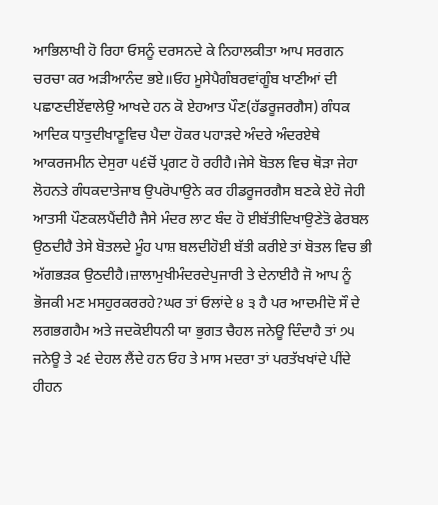ਆਭਿਲਾਖੀ ਹੋ ਰਿਹਾ ਓਸਨੂੰ ਦਰਸਨਦੇ ਕੇ ਨਿਹਾਲਕੀਤਾ ਆਪ ਸਰਗਨ ਚਰਚਾ ਕਰ ਅੜੀਆਨੰਦ ਭਏ॥ਓਹ ਮੂਸੇਪੈਗੰਬਰਵਾਂਗੂੰਬ ਖਾਣੀਆਂ ਦੀ ਪਛਾਣਦੀਏਂਵਾਲੇਉ ਆਖਦੇ ਹਨ ਕੋ ਏਹਆਤ ਪੌਣ(ਹੱਡਰੂਜਰਗੈਸ) ਗੰਧਕ ਆਦਿਕ ਧਾਤੁਦੀਖਾਣੂਵਿਚ ਪੈਦਾ ਹੋਕਰ ਪਹਾੜਦੇ ਅੰਦਰੇ ਅੰਦਰਏਥੇ ਆਕਰਜਮੀਨ ਦੇਸੁਰਾ ੫੬ਚੋਂ ਪ੍ਰਗਟ ਹੋ ਰਹੀਹੈ।ਜੇਸੇ ਬੋਤਲ ਵਿਚ ਥੋੜਾ ਜੇਹਾ ਲੋਹਨਤੇ ਗੰਧਕਦਾਤੇਜਾਬ ਉਪਰੋਪਾਉਨੇ ਕਰ ਹੀਡਰੂਜਰਗੈਸ ਬਣਕੇ ਏਹੋ ਜੇਹੀ ਆਤਸੀ ਪੌਣਕਲਪੈਂਦੀਹੈ ਜੈਸੇ ਮੰਦਰ ਲਾਟ ਬੰਦ ਹੋ ਈਬੱਤੀਦਿਖਾਉਣੇਤੋ ਫੇਰਬਲ ਉਠਦੀਹੈ ਤੇਸੇ ਬੋਤਲਦੇ ਮੂੰਹ ਪਾਸ਼ ਬਲਦੀਹੋਈ ਬੱਤੀ ਕਰੀਏ ਤਾਂ ਬੋਤਲ ਵਿਚ ਭੀ ਅੱਗਭੜਕ ਉਠਦੀਹੈ।ਜ਼ਾਲਾਮੁਖੀਮੰਦਰਦੇਪੁਜਾਰੀ ਤੇ ਦੇਨਾਈਹੈ ਜੋ ਆਪ ਨੂੰ ਭੋਜਕੀ ਮਣ ਮਸਹੁਰਕਰਰਹੇ?ਘਰ ਤਾਂ ਓਲਾਂਦੇ ੪ ੩ ਹੈ ਪਰ ਆਦਮੀਦੋ ਸੌ ਦੇ ਲਗਭਗਹੈਮ ਅਤੇ ਜਦਕੋਈਧਨੀ ਯਾ ਭੁਗਤ ਚੈਹਲ ਜਨੇਊ ਦਿੰਦਾਹੈ ਤਾਂ ੭੫ ਜਨੇਊ ਤੇ ੨੬ ਦੇਹਲ ਲੈਂਦੇ ਹਨ ਓਹ ਤੇ ਮਾਸ ਮਦਰਾ ਤਾਂ ਪਰਤੱਖਖਾਂਦੇ ਪੀਂਦੇ ਹੀਹਨ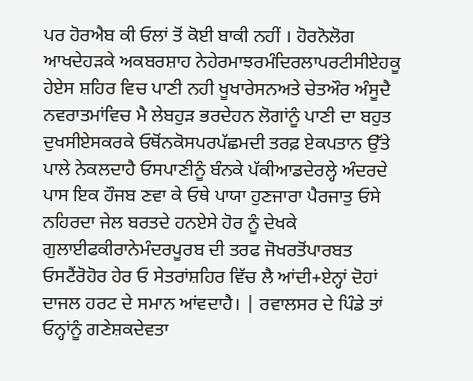ਪਰ ਹੋਰਐਬ ਕੀ ਓਲਾਂ ਤੋਂ ਕੋਈ ਬਾਕੀ ਨਹੀਂ । ਹੋਰਨੋਲੋਗ ਆਖਦੇਹੜਕੇ ਅਕਬਰਸ਼ਾਹ ਨੇਹੇਰਮਾਝਰਮੰਦਿਰਲਾਪਰਟੀਸੀਏਹਕੂ ਹੇਏਸ ਸ਼ਹਿਰ ਵਿਚ ਪਾਣੀ ਨਹੀ ਖੂਖਾਰੇਸਨਅਤੇ ਚੇਤਔਰ ਅੰਸੂਦੈ ਨਵਰਾਤਮਾਂਵਿਚ ਮੈ ਲੇਬਹੁੜ ਭਰਦੇਹਨ ਲੋਗਾਂਨੂੰ ਪਾਣੀ ਦਾ ਬਹੁਤ ਦੁਖਸੀਏਸਕਰਕੇ ਓਥੋਂਨਕੋਸਪਰਪੱਛਮਦੀ ਤਰਫ਼ ਏਕਪਤਾਨ ਉੱਤੇ ਪਾਲੇ ਨੇਕਲਦਾਹੈ ਓਸਪਾਣੀਨੂੰ ਬੰਨਕੇ ਪੱਕੀਆਡਦੇਰਲ੍ਹੇ ਅੰਦਰਦੇ ਪਾਸ ਇਕ ਹੌਜਬ ਣਵਾ ਕੇ ਓਥੇ ਪਾਯਾ ਹੁਣਜਾਰਾ ਪੈਰਜਾਤੁ ਓਸੇ ਨਹਿਰਦਾ ਜੇਲ ਬਰਤਦੇ ਹਨਏਸੇ ਹੋਰ ਨੂੰ ਦੇਖਕੇ ਗੁਲਾਈਫਕੀਰਾਨੇਮੰਦਰਪੂਰਬ ਦੀ ਤਰਫ ਜੋਖਰਤੋਂਪਾਰਬਤ ਓਸਟੈਂਰੋਹੋਰ ਹੇਰ ਓ ਸੇਤਰਾਂਸ਼ਹਿਰ ਵਿੱਚ ਲੈ ਆਂਦੀ+ਏਨ੍ਹਾਂ ਦੋਹਾਂ ਦਾਜਲ ਹਰਟ ਦੇ ਸਮਾਨ ਆਂਵਦਾਹੈ। | ਰਵਾਲਸਰ ਦੇ ਪਿੰਡੇ ਤਾਂ ਓਨ੍ਹਾਂਨੂੰ ਗਣੇਸ਼ਕਦੇਵਤਾ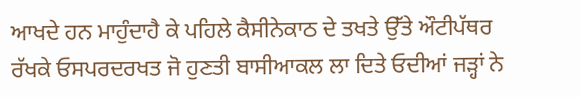ਆਖਦੇ ਹਨ ਮਾਹੁੰਦਾਹੈ ਕੇ ਪਹਿਲੇ ਕੈਸੀਨੇਕਾਠ ਦੇ ਤਖਤੇ ਉੱਤੇ ਔਟੀਪੱਥਰ ਰੱਖਕੇ ਓਸਪਰਦਰਖਤ ਜੋ ਹੁਣਤੀ ਬਾਸੀਆਕਲ ਲਾ ਦਿਤੇ ਓਦੀਆਂ ਜੜ੍ਹਾਂ ਨੇ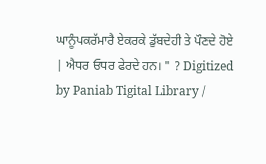ਘਾਨੂੰਪਕਰੱਮਾਰੈ ਏਕਰਕੇ ਡੁੱਬਦੇਹੀ ਤੇ ਪੌਣਦੇ ਹੋਏ | ਐਧਰ ਓਧਰ ਫੇਰਦੇ ਹਨ। " ? Digitized by Paniab Tigital Library /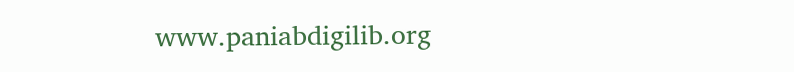www.paniabdigilib.org